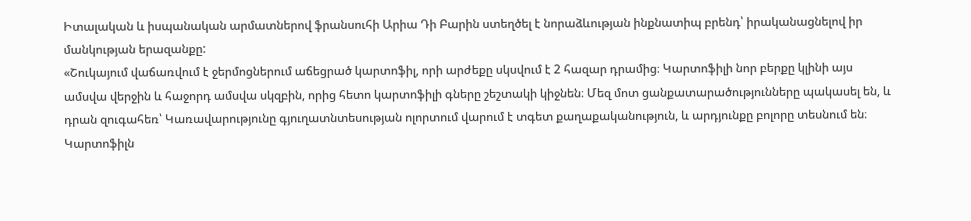Իտալական և իսպանական արմատներով ֆրանսուհի Արիա Դի Բարին ստեղծել է նորաձևության ինքնատիպ բրենդ՝ իրականացնելով իր մանկության երազանքը:
«Շուկայում վաճառվում է ջերմոցներում աճեցրած կարտոֆիլ, որի արժեքը սկսվում է 2 հազար դրամից։ Կարտոֆիլի նոր բերքը կլինի այս ամսվա վերջին և հաջորդ ամսվա սկզբին, որից հետո կարտոֆիլի գները շեշտակի կիջնեն։ Մեզ մոտ ցանքատարածությունները պակասել են, և դրան զուգահեռ՝ Կառավարությունը գյուղատնտեսության ոլորտում վարում է տգետ քաղաքականություն, և արդյունքը բոլորը տեսնում են։ Կարտոֆիլն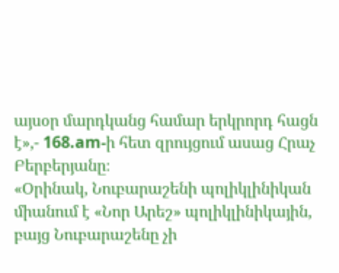այսօր մարդկանց համար երկրորդ հացն է»,- 168.am-ի հետ զրույցում ասաց Հրաչ Բերբերյանը։
«Օրինակ, Նուբարաշենի պոլիկլինիկան միանում է «Նոր Արեշ» պոլիկլինիկային, բայց Նուբարաշենը չի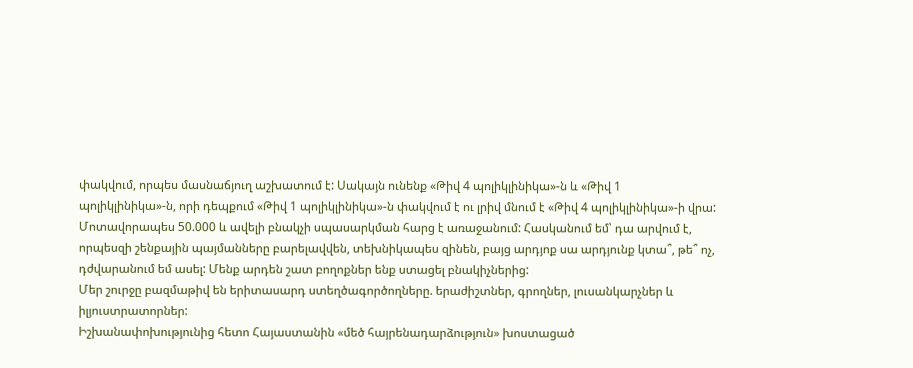փակվում, որպես մասնաճյուղ աշխատում է: Սակայն ունենք «Թիվ 4 պոլիկլինիկա»-ն և «Թիվ 1 պոլիկլինիկա»-ն, որի դեպքում «Թիվ 1 պոլիկլինիկա»-ն փակվում է ու լրիվ մնում է «Թիվ 4 պոլիկլինիկա»-ի վրա: Մոտավորապես 50.000 և ավելի բնակչի սպասարկման հարց է առաջանում: Հասկանում եմ՝ դա արվում է, որպեսզի շենքային պայմանները բարելավվեն, տեխնիկապես զինեն, բայց արդյոք սա արդյունք կտա՞, թե՞ ոչ, դժվարանում եմ ասել: Մենք արդեն շատ բողոքներ ենք ստացել բնակիչներից:
Մեր շուրջը բազմաթիվ են երիտասարդ ստեղծագործողները. երաժիշտներ, գրողներ, լուսանկարչներ և իլյուստրատորներ:
Իշխանափոխությունից հետո Հայաստանին «մեծ հայրենադարձություն» խոստացած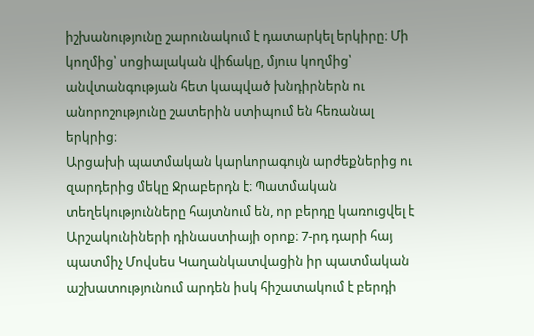իշխանությունը շարունակում է դատարկել երկիրը։ Մի կողմից՝ սոցիալական վիճակը, մյուս կողմից՝ անվտանգության հետ կապված խնդիրներն ու անորոշությունը շատերին ստիպում են հեռանալ երկրից։
Արցախի պատմական կարևորագույն արժեքներից ու զարդերից մեկը Ջրաբերդն է։ Պատմական տեղեկությունները հայտնում են, որ բերդը կառուցվել է Արշակունիների դինաստիայի օրոք։ 7-րդ դարի հայ պատմիչ Մովսես Կաղանկատվացին իր պատմական աշխատությունում արդեն իսկ հիշատակում է բերդի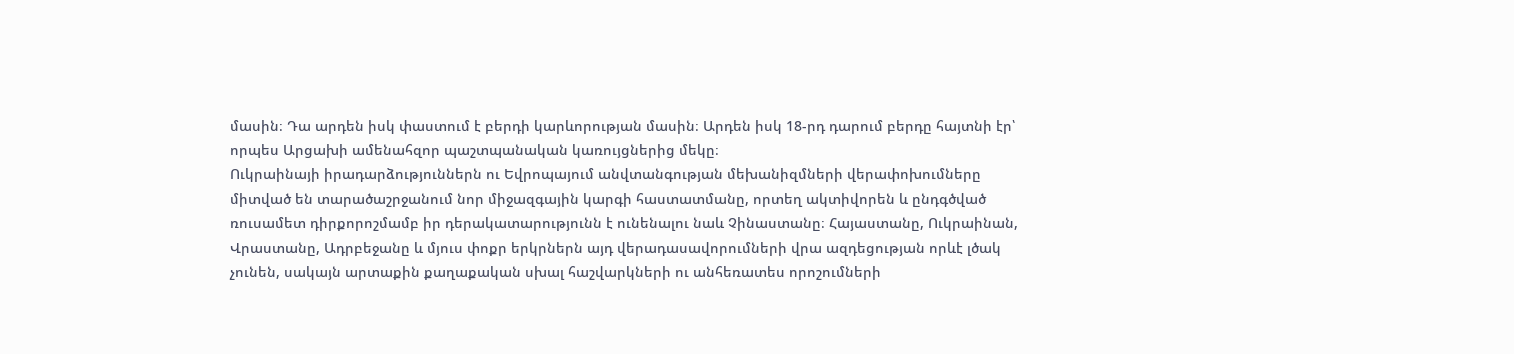մասին։ Դա արդեն իսկ փաստում է բերդի կարևորության մասին։ Արդեն իսկ 18-րդ դարում բերդը հայտնի էր՝ որպես Արցախի ամենահզոր պաշտպանական կառույցներից մեկը։
Ուկրաինայի իրադարձություններն ու Եվրոպայում անվտանգության մեխանիզմների վերափոխումները միտված են տարածաշրջանում նոր միջազգային կարգի հաստատմանը, որտեղ ակտիվորեն և ընդգծված ռուսամետ դիրքորոշմամբ իր դերակատարությունն է ունենալու նաև Չինաստանը։ Հայաստանը, Ուկրաինան, Վրաստանը, Ադրբեջանը և մյուս փոքր երկրներն այդ վերադասավորումների վրա ազդեցության որևէ լծակ չունեն, սակայն արտաքին քաղաքական սխալ հաշվարկների ու անհեռատես որոշումների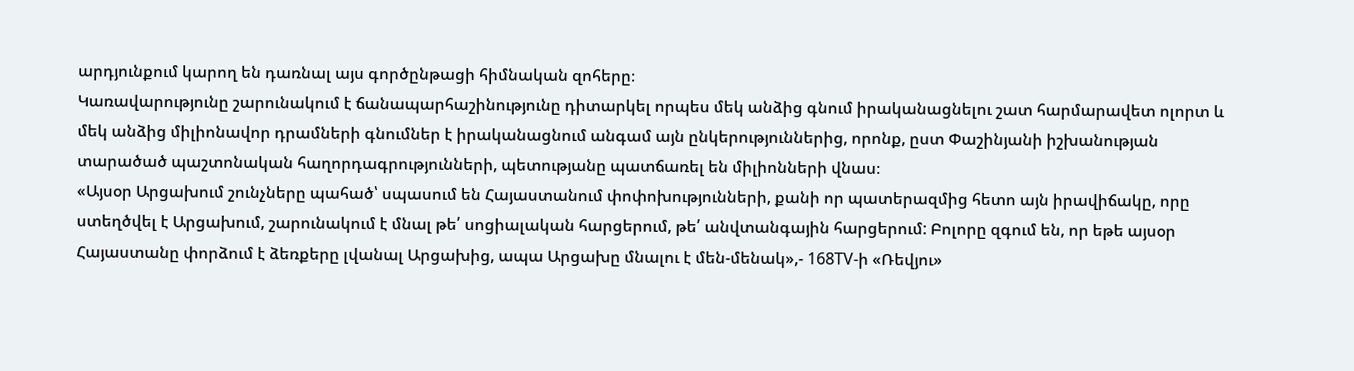արդյունքում կարող են դառնալ այս գործընթացի հիմնական զոհերը։
Կառավարությունը շարունակում է ճանապարհաշինությունը դիտարկել որպես մեկ անձից գնում իրականացնելու շատ հարմարավետ ոլորտ և մեկ անձից միլիոնավոր դրամների գնումներ է իրականացնում անգամ այն ընկերություններից, որոնք, ըստ Փաշինյանի իշխանության տարածած պաշտոնական հաղորդագրությունների, պետությանը պատճառել են միլիոնների վնաս։
«Այսօր Արցախում շունչները պահած՝ սպասում են Հայաստանում փոփոխությունների, քանի որ պատերազմից հետո այն իրավիճակը, որը ստեղծվել է Արցախում, շարունակում է մնալ թե՛ սոցիալական հարցերում, թե՛ անվտանգային հարցերում: Բոլորը զգում են, որ եթե այսօր Հայաստանը փորձում է ձեռքերը լվանալ Արցախից, ապա Արցախը մնալու է մեն-մենակ»,- 168TV-ի «Ռեվյու»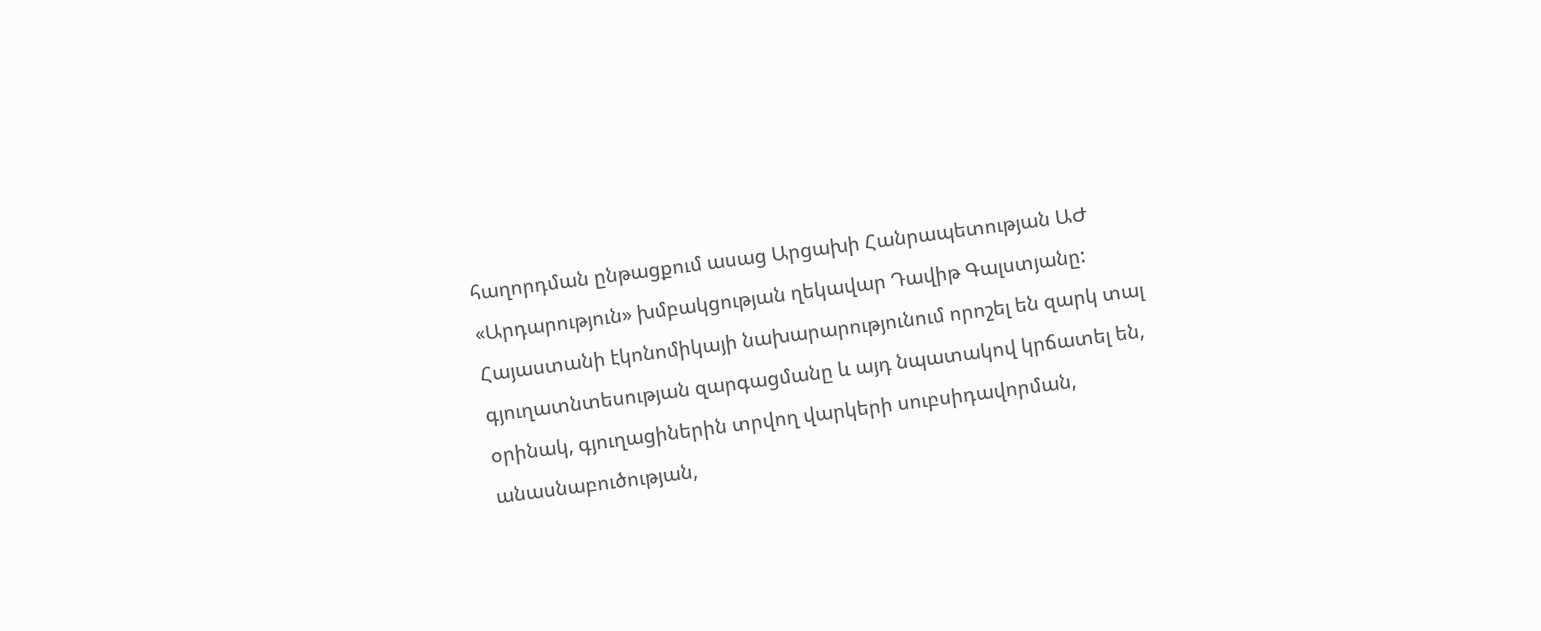հաղորդման ընթացքում ասաց Արցախի Հանրապետության ԱԺ «Արդարություն» խմբակցության ղեկավար Դավիթ Գալստյանը:
Հայաստանի էկոնոմիկայի նախարարությունում որոշել են զարկ տալ գյուղատնտեսության զարգացմանը և այդ նպատակով կրճատել են, օրինակ, գյուղացիներին տրվող վարկերի սուբսիդավորման, անասնաբուծության,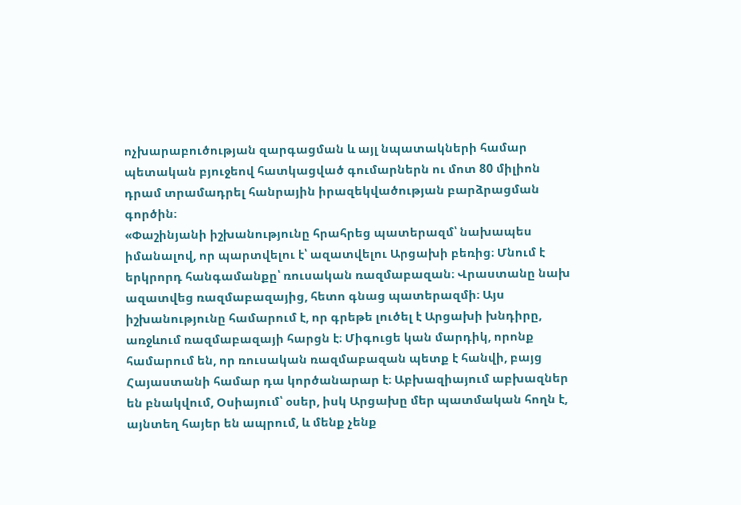ոչխարաբուծության զարգացման և այլ նպատակների համար պետական բյուջեով հատկացված գումարներն ու մոտ 80 միլիոն դրամ տրամադրել հանրային իրազեկվածության բարձրացման գործին։
«Փաշինյանի իշխանությունը հրահրեց պատերազմ՝ նախապես իմանալով, որ պարտվելու է՝ ազատվելու Արցախի բեռից։ Մնում է երկրորդ հանգամանքը՝ ռուսական ռազմաբազան։ Վրաստանը նախ ազատվեց ռազմաբազայից, հետո գնաց պատերազմի։ Այս իշխանությունը համարում է, որ գրեթե լուծել է Արցախի խնդիրը, առջևում ռազմաբազայի հարցն է։ Միգուցե կան մարդիկ, որոնք համարում են, որ ռուսական ռազմաբազան պետք է հանվի, բայց Հայաստանի համար դա կործանարար է։ Աբխազիայում աբխազներ են բնակվում, Օսիայում՝ օսեր, իսկ Արցախը մեր պատմական հողն է, այնտեղ հայեր են ապրում, և մենք չենք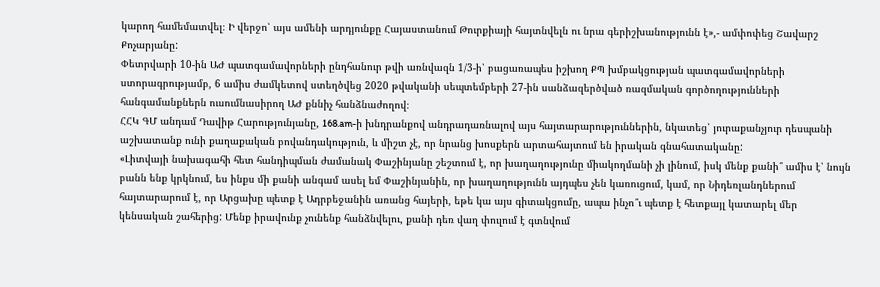կարող համեմատվել։ Ի վերջո՝ այս ամենի արդյունքը Հայաստանում Թուրքիայի հայտնվելն ու նրա գերիշխանությունն է»,- ամփոփեց Շավարշ Քոչարյանը:
Փետրվարի 10-ին ԱԺ պատգամավորների ընդհանուր թվի առնվազն 1/3-ի՝ բացառապես իշխող ՔՊ խմբակցության պատգամավորների ստորագրությամբ, 6 ամիս ժամկետով ստեղծվեց 2020 թվականի սեպտեմբերի 27-ին սանձազերծված ռազմական գործողությունների հանգամանքներն ուսումնասիրող ԱԺ քննիչ հանձնաժողով։
ՀՀԿ ԳՄ անդամ Դավիթ Հարությունյանը, 168.am-ի խնդրանքով անդրադառնալով այս հայտարարություններին, նկատեց՝ յուրաքանչյուր դեսպանի աշխատանք ունի քաղաքական բովանդակություն, և միշտ չէ, որ նրանց խոսքերն արտահայտում են իրական գնահատականը:
«Լիտվայի նախագահի հետ հանդիպման ժամանակ Փաշինյանը շեշտում է, որ խաղաղությունը միակողմանի չի լինում, իսկ մենք քանի՞ ամիս է՝ նույն բանն ենք կրկնում, ես ինքս մի քանի անգամ ասել եմ Փաշինյանին, որ խաղաղությունն այդպես չեն կառուցում, կամ, որ Նիդեռլանդներում հայտարարում է, որ Արցախը պետք է Ադրբեջանին առանց հայերի, եթե կա այս գիտակցումը, ապա ինչո՞ւ պետք է հետքայլ կատարել մեր կենսական շահերից: Մենք իրավունք չունենք հանձնվելու, քանի դեռ վաղ փուլում է գտնվում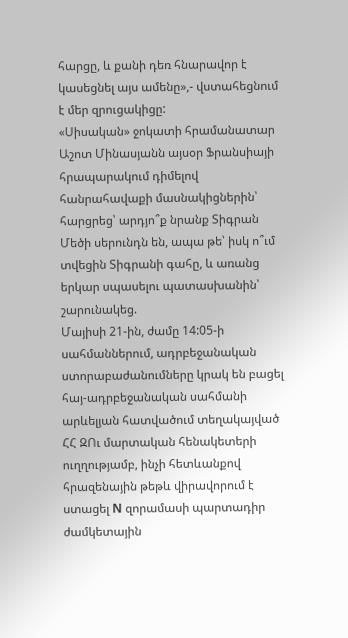հարցը, և քանի դեռ հնարավոր է կասեցնել այս ամենը»,- վստահեցնում է մեր զրուցակիցը:
«Սիսական» ջոկատի հրամանատար Աշոտ Մինասյանն այսօր Ֆրանսիայի հրապարակում դիմելով հանրահավաքի մասնակիցներին՝ հարցրեց՝ արդյո՞ք նրանք Տիգրան Մեծի սերունդն են, ապա թե՝ իսկ ո՞ւմ տվեցին Տիգրանի գահը, և առանց երկար սպասելու պատասխանին՝ շարունակեց.
Մայիսի 21-ին, ժամը 14:05-ի սահմաններում, ադրբեջանական ստորաբաժանումները կրակ են բացել հայ-ադրբեջանական սահմանի արևելյան հատվածում տեղակայված ՀՀ ԶՈւ մարտական հենակետերի ուղղությամբ, ինչի հետևանքով հրազենային թեթև վիրավորում է ստացել N զորամասի պարտադիր ժամկետային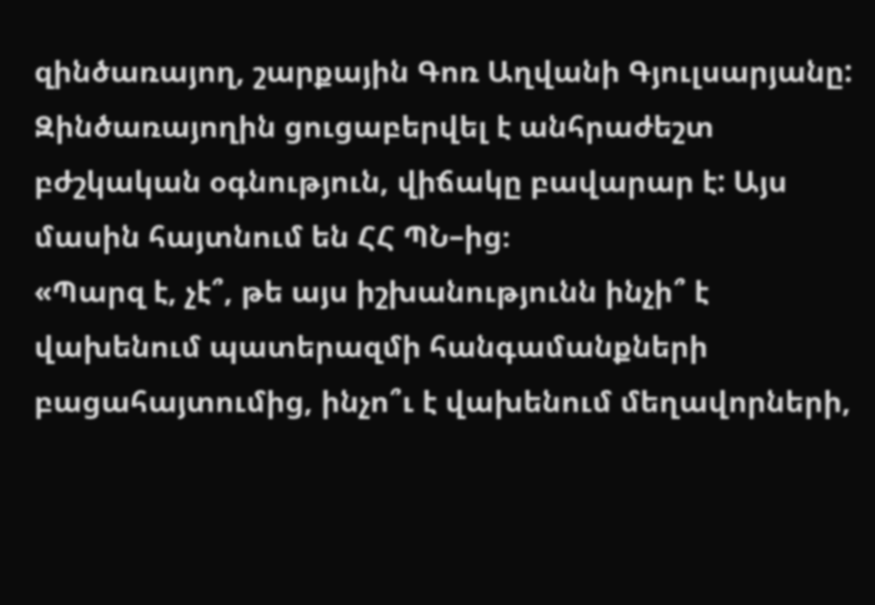զինծառայող, շարքային Գոռ Աղվանի Գյուլսարյանը: Զինծառայողին ցուցաբերվել է անհրաժեշտ բժշկական օգնություն, վիճակը բավարար է: Այս մասին հայտնում են ՀՀ ՊՆ–ից։
«Պարզ է, չէ՞, թե այս իշխանությունն ինչի՞ է վախենում պատերազմի հանգամանքների բացահայտումից, ինչո՞ւ է վախենում մեղավորների,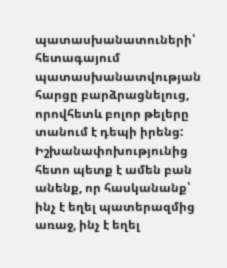պատասխանատուների՝ հետագայում պատասխանատվության հարցը բարձրացնելուց, որովհետև բոլոր թելերը տանում է դեպի իրենց: Իշխանափոխությունից հետո պետք է ամեն բան անենք, որ հասկանանք՝ ինչ է եղել պատերազմից առաջ, ինչ է եղել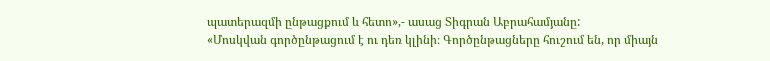պատերազմի ընթացքում և հետո»,- ասաց Տիգրան Աբրահամյանը:
«Մոսկվան գործընթացում է ու դեռ կլինի։ Գործընթացները հուշում են, որ միայն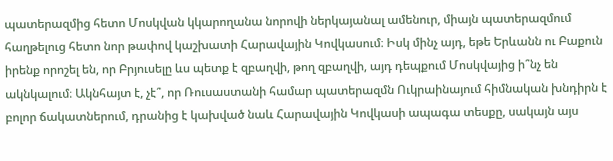պատերազմից հետո Մոսկվան կկարողանա նորովի ներկայանալ ամենուր, միայն պատերազմում հաղթելուց հետո նոր թափով կաշխատի Հարավային Կովկասում։ Իսկ մինչ այդ, եթե Երևանն ու Բաքուն իրենք որոշել են, որ Բրյուսելը ևս պետք է զբաղվի, թող զբաղվի, այդ դեպքում Մոսկվայից ի՞նչ են ակնկալում։ Ակնհայտ է, չէ՞, որ Ռուսաստանի համար պատերազմն Ուկրաինայում հիմնական խնդիրն է բոլոր ճակատներում, դրանից է կախված նաև Հարավային Կովկասի ապագա տեսքը, սակայն այս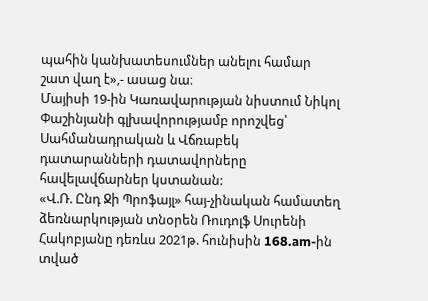պահին կանխատեսումներ անելու համար շատ վաղ է»,- ասաց նա։
Մայիսի 19-ին Կառավարության նիստում Նիկոլ Փաշինյանի գլխավորությամբ որոշվեց՝ Սահմանադրական և Վճռաբեկ դատարանների դատավորները հավելավճարներ կստանան:
«Վ.Ռ. Ընդ Ջի Պրոֆայլ» հայ-չինական համատեղ ձեռնարկության տնօրեն Ռուդոլֆ Սուրենի Հակոբյանը դեռևս 2021թ. հունիսին 168.am-ին տված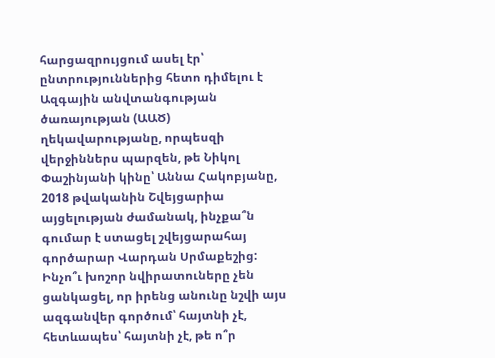հարցազրույցում ասել էր՝ ընտրություններից հետո դիմելու է Ազգային անվտանգության ծառայության (ԱԱԾ) ղեկավարությանը, որպեսզի վերջիններս պարզեն, թե Նիկոլ Փաշինյանի կինը՝ Աննա Հակոբյանը, 2018 թվականին Շվեյցարիա այցելության ժամանակ, ինչքա՞ն գումար է ստացել շվեյցարահայ գործարար Վարդան Սրմաքեշից:
Ինչո՞ւ խոշոր նվիրատուները չեն ցանկացել, որ իրենց անունը նշվի այս ազգանվեր գործում՝ հայտնի չէ, հետևապես՝ հայտնի չէ, թե ո՞ր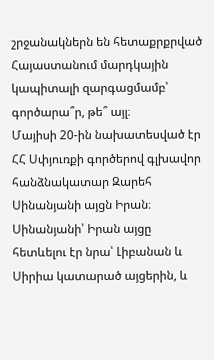շրջանակներն են հետաքրքրված Հայաստանում մարդկային կապիտալի զարգացմամբ՝ գործարա՞ր, թե՞ այլ։
Մայիսի 20-ին նախատեսված էր ՀՀ Սփյուռքի գործերով գլխավոր հանձնակատար Զարեհ Սինանյանի այցն Իրան։ Սինանյանի՝ Իրան այցը հետևելու էր նրա՝ Լիբանան և Սիրիա կատարած այցերին, և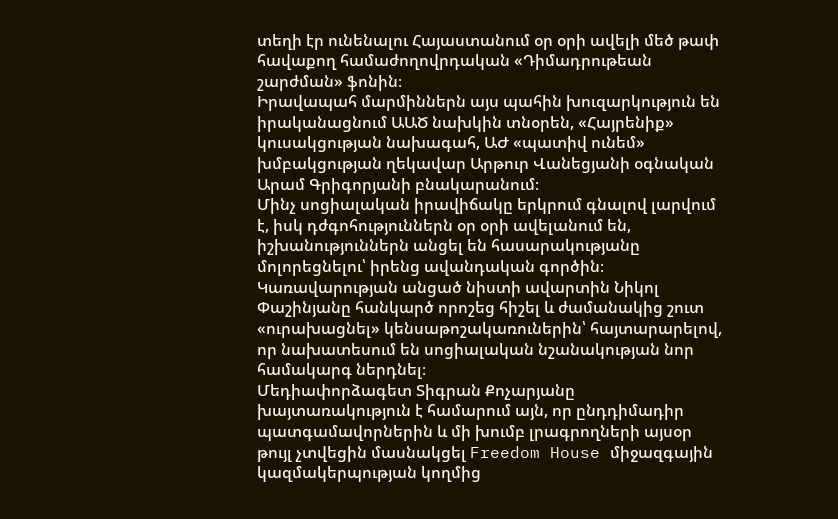տեղի էր ունենալու Հայաստանում օր օրի ավելի մեծ թափ հավաքող համաժողովրդական «Դիմադրութեան շարժման» ֆոնին։
Իրավապահ մարմիններն այս պահին խուզարկություն են իրականացնում ԱԱԾ նախկին տնօրեն, «Հայրենիք» կուսակցության նախագահ, ԱԺ «պատիվ ունեմ» խմբակցության ղեկավար Արթուր Վանեցյանի օգնական Արամ Գրիգորյանի բնակարանում։
Մինչ սոցիալական իրավիճակը երկրում գնալով լարվում է, իսկ դժգոհություններն օր օրի ավելանում են, իշխանություններն անցել են հասարակությանը մոլորեցնելու՝ իրենց ավանդական գործին։ Կառավարության անցած նիստի ավարտին Նիկոլ Փաշինյանը հանկարծ որոշեց հիշել և ժամանակից շուտ «ուրախացնել» կենսաթոշակառուներին՝ հայտարարելով, որ նախատեսում են սոցիալական նշանակության նոր համակարգ ներդնել։
Մեդիափորձագետ Տիգրան Քոչարյանը խայտառակություն է համարում այն, որ ընդդիմադիր պատգամավորներին և մի խումբ լրագրողների այսօր թույլ չտվեցին մասնակցել Freedom House միջազգային կազմակերպության կողմից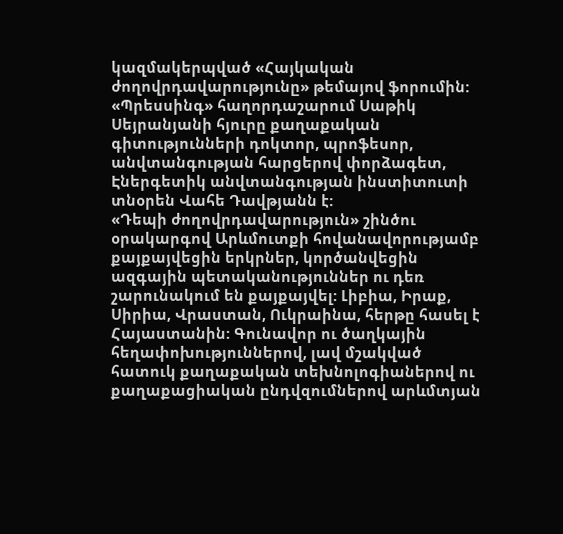կազմակերպված «Հայկական ժողովրդավարությունը» թեմայով ֆորումին:
«Պրեսսինգ» հաղորդաշարում Սաթիկ Սեյրանյանի հյուրը քաղաքական գիտությունների դոկտոր, պրոֆեսոր, անվտանգության հարցերով փորձագետ, Էներգետիկ անվտանգության ինստիտուտի տնօրեն Վահե Դավթյանն է:
«Դեպի ժողովրդավարություն» շինծու օրակարգով Արևմուտքի հովանավորությամբ քայքայվեցին երկրներ, կործանվեցին ազգային պետականություններ ու դեռ շարունակում են քայքայվել: Լիբիա, Իրաք, Սիրիա, Վրաստան, Ուկրաինա, հերթը հասել է Հայաստանին: Գունավոր ու ծաղկային հեղափոխություններով, լավ մշակված հատուկ քաղաքական տեխնոլոգիաներով ու քաղաքացիական ընդվզումներով արևմտյան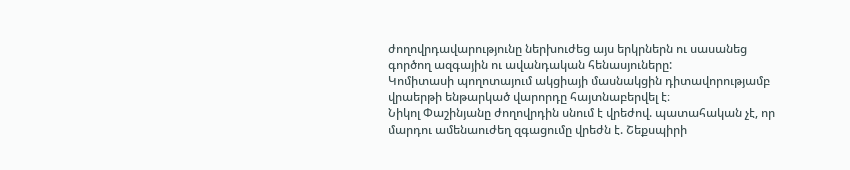ժողովրդավարությունը ներխուժեց այս երկրներն ու սասանեց գործող ազգային ու ավանդական հենասյուները:
Կոմիտասի պողոտայում ակցիայի մասնակցին դիտավորությամբ վրաերթի ենթարկած վարորդը հայտնաբերվել է։
Նիկոլ Փաշինյանը ժողովրդին սնում է վրեժով. պատահական չէ, որ մարդու ամենաուժեղ զգացումը վրեժն է. Շեքսպիրի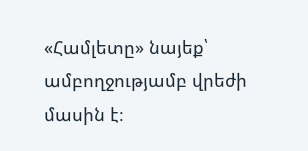«Համլետը» նայեք՝ ամբողջությամբ վրեժի մասին է։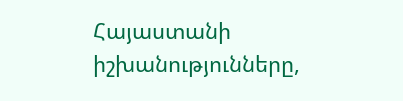Հայաստանի իշխանությունները,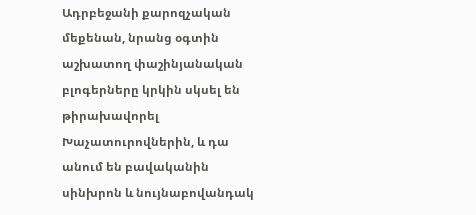Ադրբեջանի քարոզչական մեքենան, նրանց օգտին աշխատող փաշինյանական բլոգերները կրկին սկսել են թիրախավորել Խաչատուրովներին, և դա անում են բավականին սինխրոն և նույնաբովանդակ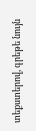տեքստերով, գրեթե նույն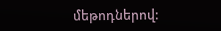մեթոդներով: